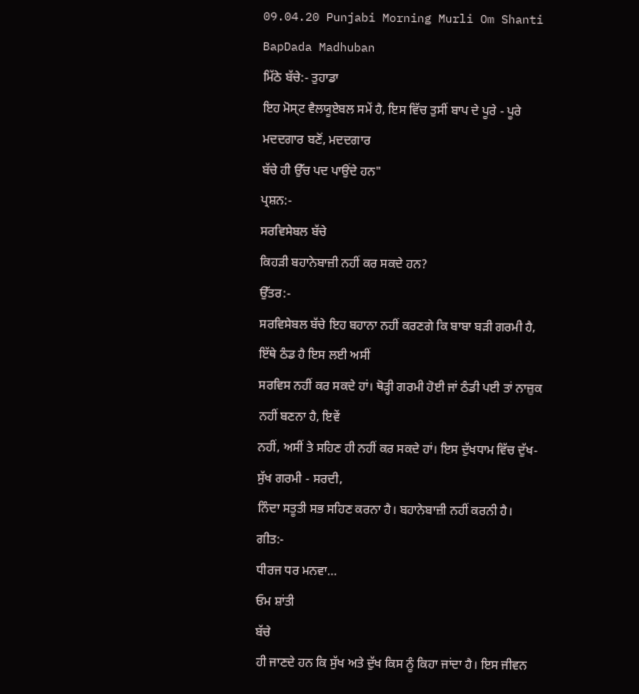09.04.20 Punjabi Morning Murli Om Shanti BapDada Madhuban
ਮਿੱਠੇ ਬੱਚੇ:- ਤੁਹਾਡਾ
ਇਹ ਮੋਸ੍ਟ ਵੈਲਯੂਏਬਲ ਸਮੇਂ ਹੈ, ਇਸ ਵਿੱਚ ਤੁਸੀਂ ਬਾਪ ਦੇ ਪੂਰੇ - ਪੂਰੇ ਮਦਦਗਾਰ ਬਣੋਂ, ਮਦਦਗਾਰ
ਬੱਚੇ ਹੀ ਉੱਚ ਪਦ ਪਾਉਂਦੇ ਹਨ"
ਪ੍ਰਸ਼ਨ:-
ਸਰਵਿਸੇਬਲ ਬੱਚੇ
ਕਿਹੜੀ ਬਹਾਨੇਬਾਜ਼ੀ ਨਹੀਂ ਕਰ ਸਕਦੇ ਹਨ?
ਉੱਤਰ:-
ਸਰਵਿਸੇਬਲ ਬੱਚੇ ਇਹ ਬਹਾਨਾ ਨਹੀਂ ਕਰਣਗੇ ਕਿ ਬਾਬਾ ਬੜੀ ਗਰਮੀ ਹੈ, ਇੱਥੇ ਠੰਡ ਹੈ ਇਸ ਲਈ ਅਸੀਂ
ਸਰਵਿਸ ਨਹੀਂ ਕਰ ਸਕਦੇ ਹਾਂ। ਥੋੜ੍ਹੀ ਗਰਮੀ ਹੋਈ ਜਾਂ ਠੰਡੀ ਪਈ ਤਾਂ ਨਾਜ਼ੁਕ ਨਹੀਂ ਬਣਨਾ ਹੈ, ਇਵੇਂ
ਨਹੀਂ, ਅਸੀਂ ਤੇ ਸਹਿਣ ਹੀ ਨਹੀਂ ਕਰ ਸਕਦੇ ਹਾਂ। ਇਸ ਦੁੱਖਧਾਮ ਵਿੱਚ ਦੁੱਖ- ਸੁੱਖ ਗਰਮੀ - ਸਰਦੀ,
ਨਿੰਦਾ ਸਤੂਤੀ ਸਭ ਸਹਿਣ ਕਰਨਾ ਹੈ। ਬਹਾਨੇਬਾਜ਼ੀ ਨਹੀਂ ਕਰਨੀ ਹੈ।
ਗੀਤ:-
ਧੀਰਜ ਧਰ ਮਨਵਾ…
ਓਮ ਸ਼ਾਂਤੀ
ਬੱਚੇ
ਹੀ ਜਾਣਦੇ ਹਨ ਕਿ ਸੁੱਖ ਅਤੇ ਦੁੱਖ ਕਿਸ ਨੂੰ ਕਿਹਾ ਜਾਂਦਾ ਹੈ। ਇਸ ਜੀਵਨ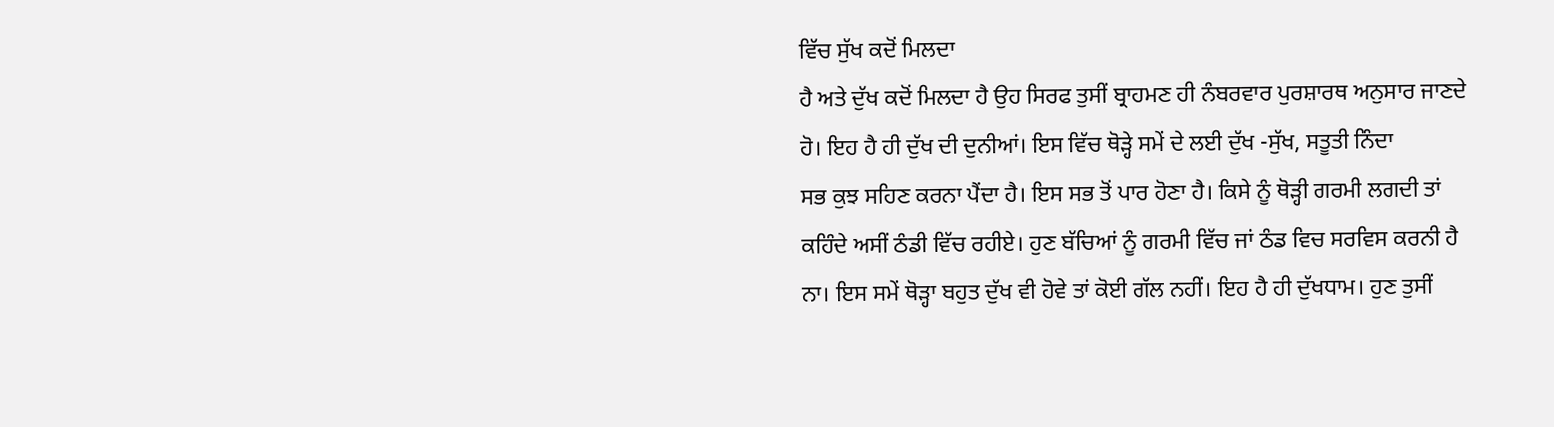ਵਿੱਚ ਸੁੱਖ ਕਦੋਂ ਮਿਲਦਾ
ਹੈ ਅਤੇ ਦੁੱਖ ਕਦੋਂ ਮਿਲਦਾ ਹੈ ਉਹ ਸਿਰਫ ਤੁਸੀਂ ਬ੍ਰਾਹਮਣ ਹੀ ਨੰਬਰਵਾਰ ਪੁਰਸ਼ਾਰਥ ਅਨੁਸਾਰ ਜਾਣਦੇ
ਹੋ। ਇਹ ਹੈ ਹੀ ਦੁੱਖ ਦੀ ਦੁਨੀਆਂ। ਇਸ ਵਿੱਚ ਥੋੜ੍ਹੇ ਸਮੇਂ ਦੇ ਲਈ ਦੁੱਖ -ਸੁੱਖ, ਸਤੂਤੀ ਨਿੰਦਾ
ਸਭ ਕੁਝ ਸਹਿਣ ਕਰਨਾ ਪੈਂਦਾ ਹੈ। ਇਸ ਸਭ ਤੋਂ ਪਾਰ ਹੋਣਾ ਹੈ। ਕਿਸੇ ਨੂੰ ਥੋੜ੍ਹੀ ਗਰਮੀ ਲਗਦੀ ਤਾਂ
ਕਹਿੰਦੇ ਅਸੀਂ ਠੰਡੀ ਵਿੱਚ ਰਹੀਏ। ਹੁਣ ਬੱਚਿਆਂ ਨੂੰ ਗਰਮੀ ਵਿੱਚ ਜਾਂ ਠੰਡ ਵਿਚ ਸਰਵਿਸ ਕਰਨੀ ਹੈ
ਨਾ। ਇਸ ਸਮੇਂ ਥੋੜ੍ਹਾ ਬਹੁਤ ਦੁੱਖ ਵੀ ਹੋਵੇ ਤਾਂ ਕੋਈ ਗੱਲ ਨਹੀਂ। ਇਹ ਹੈ ਹੀ ਦੁੱਖਧਾਮ। ਹੁਣ ਤੁਸੀਂ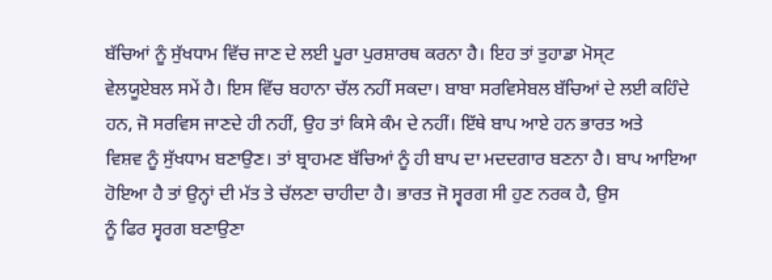ਬੱਚਿਆਂ ਨੂੰ ਸੁੱਖਧਾਮ ਵਿੱਚ ਜਾਣ ਦੇ ਲਈ ਪੂਰਾ ਪੁਰਸ਼ਾਰਥ ਕਰਨਾ ਹੈ। ਇਹ ਤਾਂ ਤੁਹਾਡਾ ਮੋਸ੍ਟ
ਵੇਲਯੂਏਬਲ ਸਮੇਂ ਹੈ। ਇਸ ਵਿੱਚ ਬਹਾਨਾ ਚੱਲ ਨਹੀਂ ਸਕਦਾ। ਬਾਬਾ ਸਰਵਿਸੇਬਲ ਬੱਚਿਆਂ ਦੇ ਲਈ ਕਹਿੰਦੇ
ਹਨ, ਜੋ ਸਰਵਿਸ ਜਾਣਦੇ ਹੀ ਨਹੀਂ, ਉਹ ਤਾਂ ਕਿਸੇ ਕੰਮ ਦੇ ਨਹੀਂ। ਇੱਥੇ ਬਾਪ ਆਏ ਹਨ ਭਾਰਤ ਅਤੇ
ਵਿਸ਼ਵ ਨੂੰ ਸੁੱਖਧਾਮ ਬਣਾਉਣ। ਤਾਂ ਬ੍ਰਾਹਮਣ ਬੱਚਿਆਂ ਨੂੰ ਹੀ ਬਾਪ ਦਾ ਮਦਦਗਾਰ ਬਣਨਾ ਹੈ। ਬਾਪ ਆਇਆ
ਹੋਇਆ ਹੈ ਤਾਂ ਉਨ੍ਹਾਂ ਦੀ ਮੱਤ ਤੇ ਚੱਲਣਾ ਚਾਹੀਦਾ ਹੈ। ਭਾਰਤ ਜੋ ਸ੍ਵਰਗ ਸੀ ਹੁਣ ਨਰਕ ਹੈ, ਉਸ
ਨੂੰ ਫਿਰ ਸ੍ਵਰਗ ਬਣਾਉਣਾ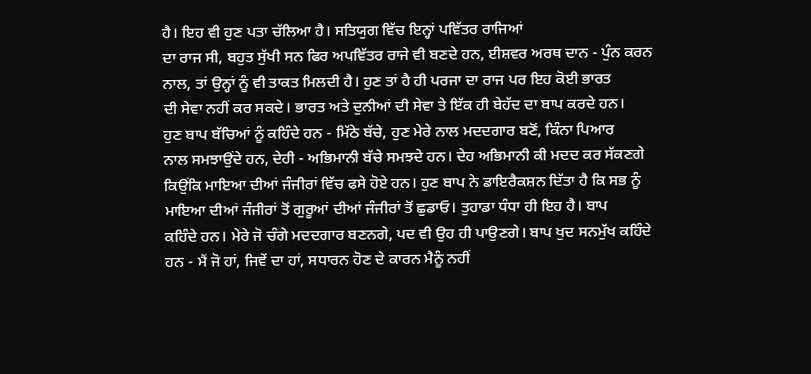ਹੈ। ਇਹ ਵੀ ਹੁਣ ਪਤਾ ਚੱਲਿਆ ਹੈ। ਸਤਿਯੁਗ ਵਿੱਚ ਇਨ੍ਹਾਂ ਪਵਿੱਤਰ ਰਾਜਿਆਂ
ਦਾ ਰਾਜ ਸੀ, ਬਹੁਤ ਸੁੱਖੀ ਸਨ ਫਿਰ ਅਪਵਿੱਤਰ ਰਾਜੇ ਵੀ ਬਣਦੇ ਹਨ, ਈਸ਼ਵਰ ਅਰਥ ਦਾਨ - ਪੁੰਨ ਕਰਨ
ਨਾਲ, ਤਾਂ ਉਨ੍ਹਾਂ ਨੂੰ ਵੀ ਤਾਕਤ ਮਿਲਦੀ ਹੈ। ਹੁਣ ਤਾਂ ਹੈ ਹੀ ਪਰਜਾ ਦਾ ਰਾਜ ਪਰ ਇਹ ਕੋਈ ਭਾਰਤ
ਦੀ ਸੇਵਾ ਨਹੀਂ ਕਰ ਸਕਦੇ। ਭਾਰਤ ਅਤੇ ਦੁਨੀਆਂ ਦੀ ਸੇਵਾ ਤੇ ਇੱਕ ਹੀ ਬੇਹੱਦ ਦਾ ਬਾਪ ਕਰਦੇ ਹਨ।
ਹੁਣ ਬਾਪ ਬੱਚਿਆਂ ਨੂੰ ਕਹਿੰਦੇ ਹਨ - ਮਿੱਠੇ ਬੱਚੇ, ਹੁਣ ਮੇਰੇ ਨਾਲ ਮਦਦਗਾਰ ਬਣੋਂ, ਕਿੰਨਾ ਪਿਆਰ
ਨਾਲ ਸਮਝਾਉਂਦੇ ਹਨ, ਦੇਹੀ - ਅਭਿਮਾਨੀ ਬੱਚੇ ਸਮਝਦੇ ਹਨ। ਦੇਹ ਅਭਿਮਾਨੀ ਕੀ ਮਦਦ ਕਰ ਸੱਕਣਗੇ
ਕਿਉਂਕਿ ਮਾਇਆ ਦੀਆਂ ਜੰਜੀਰਾਂ ਵਿੱਚ ਫਸੇ ਹੋਏ ਹਨ। ਹੁਣ ਬਾਪ ਨੇ ਡਾਇਰੈਕਸ਼ਨ ਦਿੱਤਾ ਹੈ ਕਿ ਸਭ ਨੂੰ
ਮਾਇਆ ਦੀਆਂ ਜੰਜੀਰਾਂ ਤੋਂ ਗੁਰੂਆਂ ਦੀਆਂ ਜੰਜੀਰਾਂ ਤੋਂ ਛੁਡਾਓ। ਤੁਹਾਡਾ ਧੰਧਾ ਹੀ ਇਹ ਹੈ। ਬਾਪ
ਕਹਿੰਦੇ ਹਨ। ਮੇਰੇ ਜੋ ਚੰਗੇ ਮਦਦਗਾਰ ਬਣਨਗੇ, ਪਦ ਵੀ ਉਹ ਹੀ ਪਾਉਣਗੇ। ਬਾਪ ਖੁਦ ਸਨਮੁੱਖ ਕਹਿੰਦੇ
ਹਨ - ਮੈਂ ਜੋ ਹਾਂ, ਜਿਵੇਂ ਦਾ ਹਾਂ, ਸਧਾਰਨ ਹੋਣ ਦੇ ਕਾਰਨ ਮੈਨੂੰ ਨਹੀਂ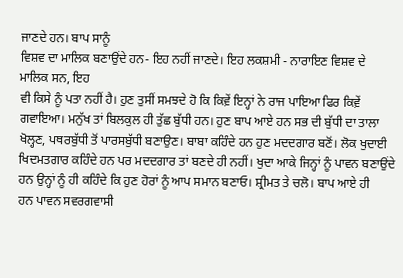ਜਾਣਦੇ ਹਨ। ਬਾਪ ਸਾਨੂੰ
ਵਿਸ਼ਵ ਦਾ ਮਾਲਿਕ ਬਣਾਉਂਦੇ ਹਨ- ਇਹ ਨਹੀਂ ਜਾਣਦੇ। ਇਹ ਲਕਸ਼ਮੀ - ਨਾਰਾਇਣ ਵਿਸ਼ਵ ਦੇ ਮਾਲਿਕ ਸਨ, ਇਹ
ਵੀ ਕਿਸੇ ਨੂੰ ਪਤਾ ਨਹੀਂ ਹੈ। ਹੁਣ ਤੁਸੀਂ ਸਮਝਦੇ ਹੋ ਕਿ ਕਿਵ਼ੇਂ ਇਨ੍ਹਾਂ ਨੇ ਰਾਜ ਪਾਇਆ ਫਿਰ ਕਿਵ਼ੇਂ
ਗਵਾਇਆ। ਮਨੁੱਖ ਤਾਂ ਬਿਲਕੁਲ ਹੀ ਤੁੱਛ ਬੁੱਧੀ ਹਨ। ਹੁਣ ਬਾਪ ਆਏ ਹਨ ਸਭ ਦੀ ਬੁੱਧੀ ਦਾ ਤਾਲਾ
ਖੋਲ੍ਹਣ, ਪਥਰਬੁੱਧੀ ਤੋਂ ਪਾਰਸਬੁੱਧੀ ਬਣਾਉਣ। ਬਾਬਾ ਕਹਿੰਦੇ ਹਨ ਹੁਣ ਮਦਦਗਾਰ ਬਣੋਂ। ਲੋਕ ਖੁਦਾਈ
ਖਿਦਮਤਗਾਰ ਕਹਿੰਦੇ ਹਨ ਪਰ ਮਦਦਗਾਰ ਤਾਂ ਬਣਦੇ ਹੀ ਨਹੀਂ। ਖੁਦਾ ਆਕੇ ਜਿਨ੍ਹਾਂ ਨੂੰ ਪਾਵਨ ਬਣਾਉਂਦੇ
ਹਨ ਉਨ੍ਹਾਂ ਨੂੰ ਹੀ ਕਹਿੰਦੇ ਕਿ ਹੁਣ ਹੋਰਾਂ ਨੂੰ ਆਪ ਸਮਾਨ ਬਣਾਓ। ਸ਼੍ਰੀਮਤ ਤੇ ਚਲੋ। ਬਾਪ ਆਏ ਹੀ
ਹਨ ਪਾਵਨ ਸਵਰਗਵਾਸੀ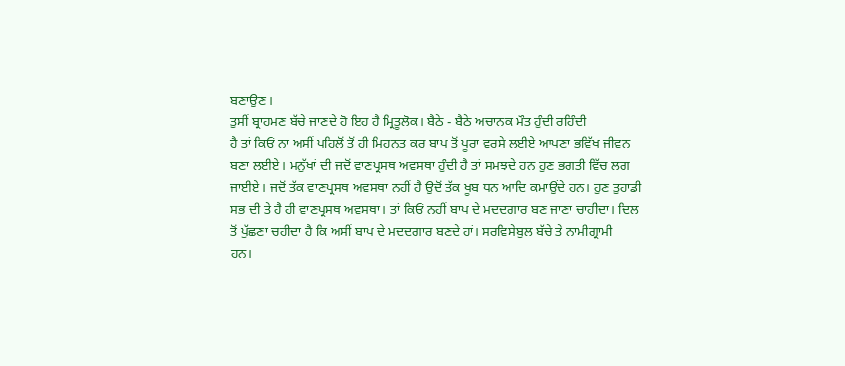ਬਣਾਉਣ।
ਤੁਸੀਂ ਬ੍ਰਾਹਮਣ ਬੱਚੇ ਜਾਣਦੇ ਹੋ ਇਹ ਹੈ ਮ੍ਰਿਤੂਲੋਕ। ਬੈਠੇ - ਬੈਠੇ ਅਚਾਨਕ ਮੌਤ ਹੁੰਦੀ ਰਹਿੰਦੀ
ਹੈ ਤਾਂ ਕਿਓਂ ਨਾ ਅਸੀਂ ਪਹਿਲੋਂ ਤੋਂ ਹੀ ਮਿਹਨਤ ਕਰ ਬਾਪ ਤੋਂ ਪੂਰਾ ਵਰਸੇ ਲਈਏ ਆਪਣਾ ਭਵਿੱਖ ਜੀਵਨ
ਬਣਾ ਲਈਏ। ਮਨੁੱਖਾਂ ਦੀ ਜਦੋਂ ਵਾਣਪ੍ਰਸਥ ਅਵਸਥਾ ਹੁੰਦੀ ਹੈ ਤਾਂ ਸਮਝਦੇ ਹਨ ਹੁਣ ਭਗਤੀ ਵਿੱਚ ਲਗ
ਜਾਈਏ। ਜਦੋਂ ਤੱਕ ਵਾਣਪ੍ਰਸਥ ਅਵਸਥਾ ਨਹੀਂ ਹੈ ਉਦੋਂ ਤੱਕ ਖੂਬ ਧਨ ਆਦਿ ਕਮਾਉਂਦੇ ਹਨ। ਹੁਣ ਤੁਹਾਡੀ
ਸਭ ਦੀ ਤੇ ਹੈ ਹੀ ਵਾਣਪ੍ਰਸਥ ਅਵਸਥਾ। ਤਾਂ ਕਿਓਂ ਨਹੀਂ ਬਾਪ ਦੇ ਮਦਦਗਾਰ ਬਣ ਜਾਣਾ ਚਾਹੀਦਾ। ਦਿਲ
ਤੋਂ ਪੁੱਛਣਾ ਚਹੀਦਾ ਹੈ ਕਿ ਅਸੀਂ ਬਾਪ ਦੇ ਮਦਦਗਾਰ ਬਣਦੇ ਹਾਂ। ਸਰਵਿਸੇਬੁਲ ਬੱਚੇ ਤੇ ਨਾਮੀਗ੍ਰਾਮੀ
ਹਨ।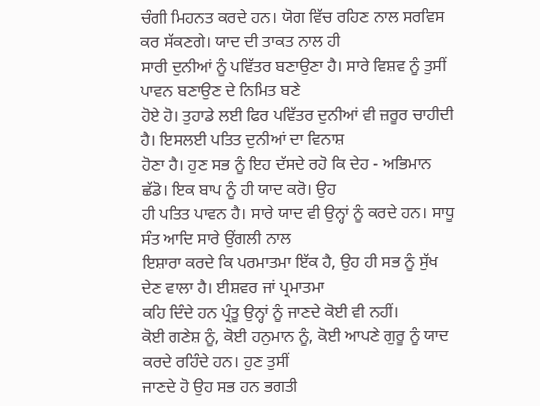ਚੰਗੀ ਮਿਹਨਤ ਕਰਦੇ ਹਨ। ਯੋਗ ਵਿੱਚ ਰਹਿਣ ਨਾਲ ਸਰਵਿਸ ਕਰ ਸੱਕਣਗੇ। ਯਾਦ ਦੀ ਤਾਕਤ ਨਾਲ ਹੀ
ਸਾਰੀ ਦੁਨੀਆਂ ਨੂੰ ਪਵਿੱਤਰ ਬਣਾਉਣਾ ਹੈ। ਸਾਰੇ ਵਿਸ਼ਵ ਨੂੰ ਤੁਸੀਂ ਪਾਵਨ ਬਣਾਉਣ ਦੇ ਨਿਮਿਤ ਬਣੇ
ਹੋਏ ਹੋ। ਤੁਹਾਡੇ ਲਈ ਫਿਰ ਪਵਿੱਤਰ ਦੁਨੀਆਂ ਵੀ ਜ਼ਰੂਰ ਚਾਹੀਦੀ ਹੈ। ਇਸਲਈ ਪਤਿਤ ਦੁਨੀਆਂ ਦਾ ਵਿਨਾਸ਼
ਹੋਣਾ ਹੈ। ਹੁਣ ਸਭ ਨੂੰ ਇਹ ਦੱਸਦੇ ਰਹੋ ਕਿ ਦੇਹ - ਅਭਿਮਾਨ ਛੱਡੋ। ਇਕ ਬਾਪ ਨੂੰ ਹੀ ਯਾਦ ਕਰੋ। ਉਹ
ਹੀ ਪਤਿਤ ਪਾਵਨ ਹੈ। ਸਾਰੇ ਯਾਦ ਵੀ ਉਨ੍ਹਾਂ ਨੂੰ ਕਰਦੇ ਹਨ। ਸਾਧੂ ਸੰਤ ਆਦਿ ਸਾਰੇ ਉਂਗਲੀ ਨਾਲ
ਇਸ਼ਾਰਾ ਕਰਦੇ ਕਿ ਪਰਮਾਤਮਾ ਇੱਕ ਹੈ, ਉਹ ਹੀ ਸਭ ਨੂੰ ਸੁੱਖ ਦੇਣ ਵਾਲਾ ਹੈ। ਈਸ਼ਵਰ ਜਾਂ ਪ੍ਰਮਾਤਮਾ
ਕਹਿ ਦਿੰਦੇ ਹਨ ਪ੍ਰੰਤੂ ਉਨ੍ਹਾਂ ਨੂੰ ਜਾਣਦੇ ਕੋਈ ਵੀ ਨਹੀਂ।
ਕੋਈ ਗਣੇਸ਼ ਨੂੰ, ਕੋਈ ਹਨੁਮਾਨ ਨੂੰ, ਕੋਈ ਆਪਣੇ ਗੁਰੂ ਨੂੰ ਯਾਦ ਕਰਦੇ ਰਹਿੰਦੇ ਹਨ। ਹੁਣ ਤੁਸੀਂ
ਜਾਣਦੇ ਹੋ ਉਹ ਸਭ ਹਨ ਭਗਤੀ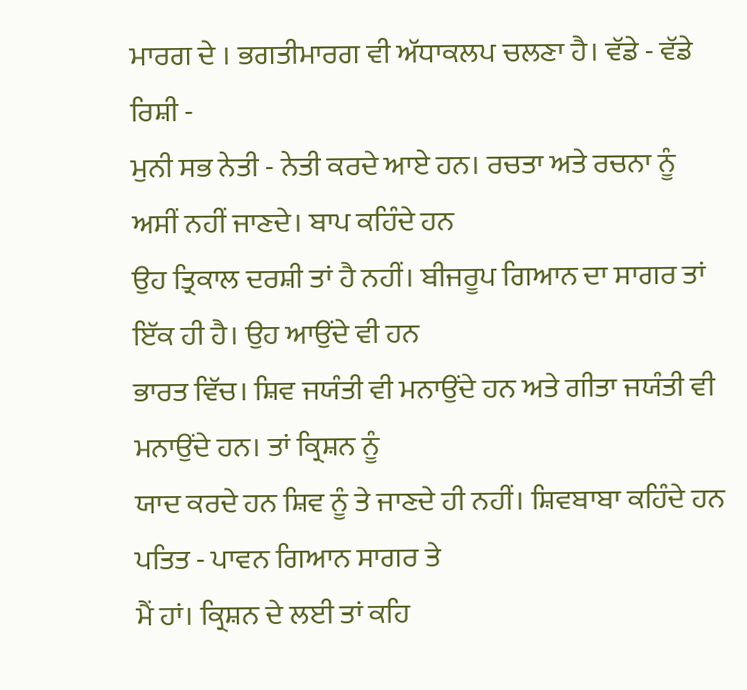ਮਾਰਗ ਦੇ । ਭਗਤੀਮਾਰਗ ਵੀ ਅੱਧਾਕਲਪ ਚਲਣਾ ਹੈ। ਵੱਡੇ - ਵੱਡੇ ਰਿਸ਼ੀ -
ਮੁਨੀ ਸਭ ਨੇਤੀ - ਨੇਤੀ ਕਰਦੇ ਆਏ ਹਨ। ਰਚਤਾ ਅਤੇ ਰਚਨਾ ਨੂੰ ਅਸੀਂ ਨਹੀਂ ਜਾਣਦੇ। ਬਾਪ ਕਹਿੰਦੇ ਹਨ
ਉਹ ਤ੍ਰਿਕਾਲ ਦਰਸ਼ੀ ਤਾਂ ਹੈ ਨਹੀਂ। ਬੀਜਰੂਪ ਗਿਆਨ ਦਾ ਸਾਗਰ ਤਾਂ ਇੱਕ ਹੀ ਹੈ। ਉਹ ਆਉਂਦੇ ਵੀ ਹਨ
ਭਾਰਤ ਵਿੱਚ। ਸ਼ਿਵ ਜਯੰਤੀ ਵੀ ਮਨਾਉਂਦੇ ਹਨ ਅਤੇ ਗੀਤਾ ਜਯੰਤੀ ਵੀ ਮਨਾਉਂਦੇ ਹਨ। ਤਾਂ ਕ੍ਰਿਸ਼ਨ ਨੂੰ
ਯਾਦ ਕਰਦੇ ਹਨ ਸ਼ਿਵ ਨੂੰ ਤੇ ਜਾਣਦੇ ਹੀ ਨਹੀਂ। ਸ਼ਿਵਬਾਬਾ ਕਹਿੰਦੇ ਹਨ ਪਤਿਤ - ਪਾਵਨ ਗਿਆਨ ਸਾਗਰ ਤੇ
ਮੈਂ ਹਾਂ। ਕ੍ਰਿਸ਼ਨ ਦੇ ਲਈ ਤਾਂ ਕਹਿ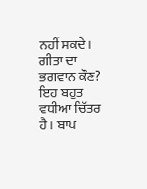ਨਹੀਂ ਸਕਦੇ। ਗੀਤਾ ਦਾ ਭਗਵਾਨ ਕੌਣ? ਇਹ ਬਹੁਤ ਵਧੀਆ ਚਿੱਤਰ
ਹੈ। ਬਾਪ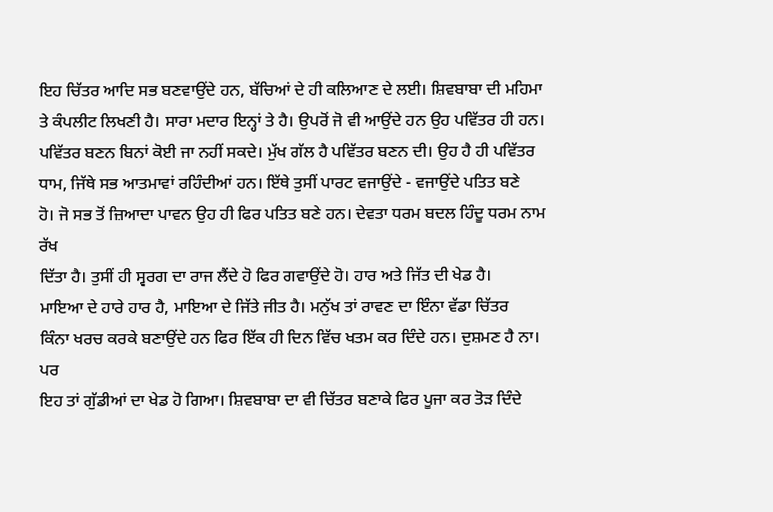ਇਹ ਚਿੱਤਰ ਆਦਿ ਸਭ ਬਣਵਾਉਂਦੇ ਹਨ, ਬੱਚਿਆਂ ਦੇ ਹੀ ਕਲਿਆਣ ਦੇ ਲਈ। ਸ਼ਿਵਬਾਬਾ ਦੀ ਮਹਿਮਾ
ਤੇ ਕੰਪਲੀਟ ਲਿਖਣੀ ਹੈ। ਸਾਰਾ ਮਦਾਰ ਇਨ੍ਹਾਂ ਤੇ ਹੈ। ਉਪਰੋਂ ਜੋ ਵੀ ਆਉਂਦੇ ਹਨ ਉਹ ਪਵਿੱਤਰ ਹੀ ਹਨ।
ਪਵਿੱਤਰ ਬਣਨ ਬਿਨਾਂ ਕੋਈ ਜਾ ਨਹੀਂ ਸਕਦੇ। ਮੁੱਖ ਗੱਲ ਹੈ ਪਵਿੱਤਰ ਬਣਨ ਦੀ। ਉਹ ਹੈ ਹੀ ਪਵਿੱਤਰ
ਧਾਮ, ਜਿੱਥੇ ਸਭ ਆਤਮਾਵਾਂ ਰਹਿੰਦੀਆਂ ਹਨ। ਇੱਥੇ ਤੁਸੀਂ ਪਾਰਟ ਵਜਾਉਂਦੇ - ਵਜਾਉਂਦੇ ਪਤਿਤ ਬਣੇ
ਹੋ। ਜੋ ਸਭ ਤੋਂ ਜ਼ਿਆਦਾ ਪਾਵਨ ਉਹ ਹੀ ਫਿਰ ਪਤਿਤ ਬਣੇ ਹਨ। ਦੇਵਤਾ ਧਰਮ ਬਦਲ ਹਿੰਦੂ ਧਰਮ ਨਾਮ ਰੱਖ
ਦਿੱਤਾ ਹੈ। ਤੁਸੀਂ ਹੀ ਸ੍ਵਰਗ ਦਾ ਰਾਜ ਲੈਂਦੇ ਹੋ ਫਿਰ ਗਵਾਉਂਦੇ ਹੋ। ਹਾਰ ਅਤੇ ਜਿੱਤ ਦੀ ਖੇਡ ਹੈ।
ਮਾਇਆ ਦੇ ਹਾਰੇ ਹਾਰ ਹੈ, ਮਾਇਆ ਦੇ ਜਿੱਤੇ ਜੀਤ ਹੈ। ਮਨੁੱਖ ਤਾਂ ਰਾਵਣ ਦਾ ਇੰਨਾ ਵੱਡਾ ਚਿੱਤਰ
ਕਿੰਨਾ ਖਰਚ ਕਰਕੇ ਬਣਾਉਂਦੇ ਹਨ ਫਿਰ ਇੱਕ ਹੀ ਦਿਨ ਵਿੱਚ ਖਤਮ ਕਰ ਦਿੰਦੇ ਹਨ। ਦੁਸ਼ਮਣ ਹੈ ਨਾ। ਪਰ
ਇਹ ਤਾਂ ਗੁੱਡੀਆਂ ਦਾ ਖੇਡ ਹੋ ਗਿਆ। ਸ਼ਿਵਬਾਬਾ ਦਾ ਵੀ ਚਿੱਤਰ ਬਣਾਕੇ ਫਿਰ ਪੂਜਾ ਕਰ ਤੋੜ ਦਿੰਦੇ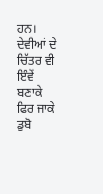ਹਨ।
ਦੇਵੀਆਂ ਦੇ ਚਿੱਤਰ ਵੀ ਇੰਵੇਂ ਬਣਾਕੇ ਫਿਰ ਜਾਕੇ ਡੁਬੋ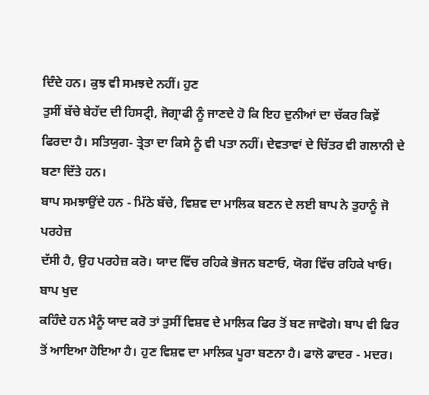ਦਿੰਦੇ ਹਨ। ਕੁਝ ਵੀ ਸਮਝਦੇ ਨਹੀਂ। ਹੁਣ
ਤੁਸੀਂ ਬੱਚੇ ਬੇਹੱਦ ਦੀ ਹਿਸਟ੍ਰੀ, ਜੋਗ੍ਰਾਫੀ ਨੂੰ ਜਾਣਦੇ ਹੋ ਕਿ ਇਹ ਦੁਨੀਆਂ ਦਾ ਚੱਕਰ ਕਿਵ਼ੇਂ
ਫਿਰਦਾ ਹੈ। ਸਤਿਯੁਗ- ਤ੍ਰੇਤਾ ਦਾ ਕਿਸੇ ਨੂੰ ਵੀ ਪਤਾ ਨਹੀਂ। ਦੇਵਤਾਵਾਂ ਦੇ ਚਿੱਤਰ ਵੀ ਗਲਾਨੀ ਦੇ
ਬਣਾ ਦਿੱਤੇ ਹਨ।
ਬਾਪ ਸਮਝਾਉਂਦੇ ਹਨ - ਮਿੱਠੇ ਬੱਚੇ, ਵਿਸ਼ਵ ਦਾ ਮਾਲਿਕ ਬਣਨ ਦੇ ਲਈ ਬਾਪ ਨੇ ਤੁਹਾਨੂੰ ਜੋ ਪਰਹੇਜ਼
ਦੱਸੀ ਹੈ, ਉਹ ਪਰਹੇਜ਼ ਕਰੋ। ਯਾਦ ਵਿੱਚ ਰਹਿਕੇ ਭੋਜਨ ਬਣਾਓ, ਯੋਗ ਵਿੱਚ ਰਹਿਕੇ ਖਾਓ। ਬਾਪ ਖੁਦ
ਕਹਿੰਦੇ ਹਨ ਮੈਨੂੰ ਯਾਦ ਕਰੋ ਤਾਂ ਤੁਸੀਂ ਵਿਸ਼ਵ ਦੇ ਮਾਲਿਕ ਫਿਰ ਤੋਂ ਬਣ ਜਾਵੋਗੇ। ਬਾਪ ਵੀ ਫਿਰ
ਤੋਂ ਆਇਆ ਹੋਇਆ ਹੈ। ਹੁਣ ਵਿਸ਼ਵ ਦਾ ਮਾਲਿਕ ਪੂਰਾ ਬਣਨਾ ਹੈ। ਫਾਲੋ ਫਾਦਰ - ਮਦਰ।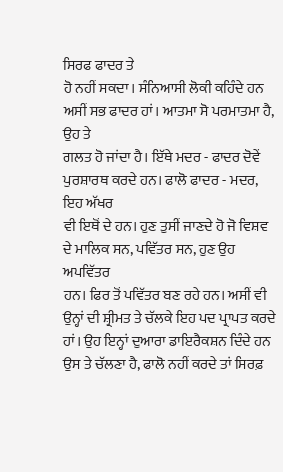ਸਿਰਫ ਫਾਦਰ ਤੇ
ਹੋ ਨਹੀਂ ਸਕਦਾ। ਸੰਨਿਆਸੀ ਲੋਕੀ ਕਹਿੰਦੇ ਹਨ ਅਸੀਂ ਸਭ ਫਾਦਰ ਹਾਂ। ਆਤਮਾ ਸੋ ਪਰਮਾਤਮਾ ਹੈ, ਉਹ ਤੇ
ਗਲਤ ਹੋ ਜਾਂਦਾ ਹੈ। ਇੱਥੇ ਮਦਰ - ਫਾਦਰ ਦੋਵੇਂ ਪੁਰਸ਼ਾਰਥ ਕਰਦੇ ਹਨ। ਫਾਲੋ ਫਾਦਰ - ਮਦਰ, ਇਹ ਅੱਖਰ
ਵੀ ਇਥੋਂ ਦੇ ਹਨ। ਹੁਣ ਤੁਸੀਂ ਜਾਣਦੇ ਹੋ ਜੋ ਵਿਸ਼ਵ ਦੇ ਮਾਲਿਕ ਸਨ, ਪਵਿੱਤਰ ਸਨ, ਹੁਣ ਉਹ ਅਪਵਿੱਤਰ
ਹਨ। ਫਿਰ ਤੋਂ ਪਵਿੱਤਰ ਬਣ ਰਹੇ ਹਨ। ਅਸੀਂ ਵੀ ਉਨ੍ਹਾਂ ਦੀ ਸ਼੍ਰੀਮਤ ਤੇ ਚੱਲਕੇ ਇਹ ਪਦ ਪ੍ਰਾਪਤ ਕਰਦੇ
ਹਾਂ। ਉਹ ਇਨ੍ਹਾਂ ਦੁਆਰਾ ਡਾਇਰੈਕਸ਼ਨ ਦਿੰਦੇ ਹਨ ਉਸ ਤੇ ਚੱਲਣਾ ਹੈ, ਫਾਲੋ ਨਹੀਂ ਕਰਦੇ ਤਾਂ ਸਿਰਫ਼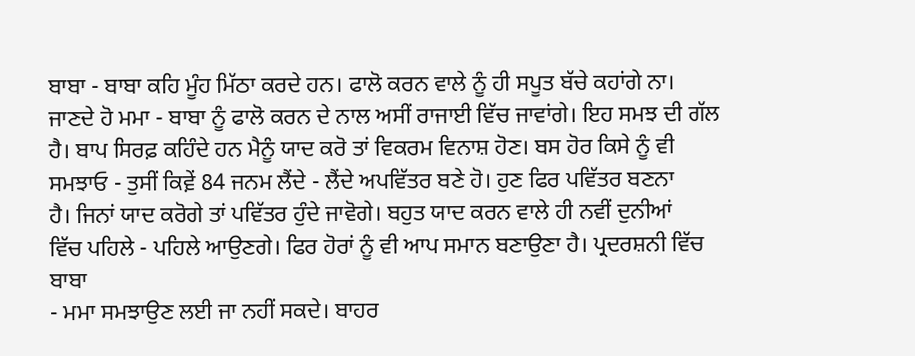ਬਾਬਾ - ਬਾਬਾ ਕਹਿ ਮੂੰਹ ਮਿੱਠਾ ਕਰਦੇ ਹਨ। ਫਾਲੋ ਕਰਨ ਵਾਲੇ ਨੂੰ ਹੀ ਸਪੂਤ ਬੱਚੇ ਕਹਾਂਗੇ ਨਾ।
ਜਾਣਦੇ ਹੋ ਮਮਾ - ਬਾਬਾ ਨੂੰ ਫਾਲੋ ਕਰਨ ਦੇ ਨਾਲ ਅਸੀਂ ਰਾਜਾਈ ਵਿੱਚ ਜਾਵਾਂਗੇ। ਇਹ ਸਮਝ ਦੀ ਗੱਲ
ਹੈ। ਬਾਪ ਸਿਰਫ਼ ਕਹਿੰਦੇ ਹਨ ਮੈਨੂੰ ਯਾਦ ਕਰੋ ਤਾਂ ਵਿਕਰਮ ਵਿਨਾਸ਼ ਹੋਣ। ਬਸ ਹੋਰ ਕਿਸੇ ਨੂੰ ਵੀ
ਸਮਝਾਓ - ਤੁਸੀਂ ਕਿਵ਼ੇਂ 84 ਜਨਮ ਲੈਂਦੇ - ਲੈਂਦੇ ਅਪਵਿੱਤਰ ਬਣੇ ਹੋ। ਹੁਣ ਫਿਰ ਪਵਿੱਤਰ ਬਣਨਾ
ਹੈ। ਜਿਨਾਂ ਯਾਦ ਕਰੋਗੇ ਤਾਂ ਪਵਿੱਤਰ ਹੁੰਦੇ ਜਾਵੋਗੇ। ਬਹੁਤ ਯਾਦ ਕਰਨ ਵਾਲੇ ਹੀ ਨਵੀਂ ਦੁਨੀਆਂ
ਵਿੱਚ ਪਹਿਲੇ - ਪਹਿਲੇ ਆਉਣਗੇ। ਫਿਰ ਹੋਰਾਂ ਨੂੰ ਵੀ ਆਪ ਸਮਾਨ ਬਣਾਉਣਾ ਹੈ। ਪ੍ਰਦਰਸ਼ਨੀ ਵਿੱਚ ਬਾਬਾ
- ਮਮਾ ਸਮਝਾਉਣ ਲਈ ਜਾ ਨਹੀਂ ਸਕਦੇ। ਬਾਹਰ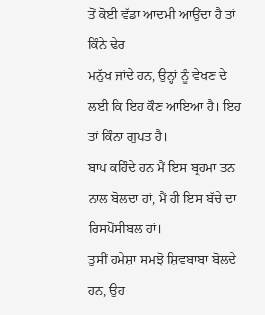ਤੋਂ ਕੋਈ ਵੱਡਾ ਆਦਮੀ ਆਉਂਦਾ ਹੈ ਤਾਂ ਕਿੰਨੇ ਢੇਰ
ਮਨੁੱਖ ਜਾਂਦੇ ਹਨ, ਉਨ੍ਹਾਂ ਨੂੰ ਵੇਖਣ ਦੇ ਲਈ ਕਿ ਇਹ ਕੌਣ ਆਇਆ ਹੈ। ਇਹ ਤਾਂ ਕਿੰਨਾ ਗੁਪਤ ਹੈ।
ਬਾਪ ਕਹਿੰਦੇ ਹਨ ਮੈਂ ਇਸ ਬ੍ਰਹਮਾ ਤਨ ਨਾਲ ਬੋਲਦਾ ਹਾਂ, ਮੈਂ ਹੀ ਇਸ ਬੱਚੇ ਦਾ ਰਿਸਪੋਂਸੀਬਲ ਹਾਂ।
ਤੁਸੀਂ ਹਮੇਸ਼ਾ ਸਮਝੋ ਸ਼ਿਵਬਾਬਾ ਬੋਲਦੇ ਹਨ, ਉਹ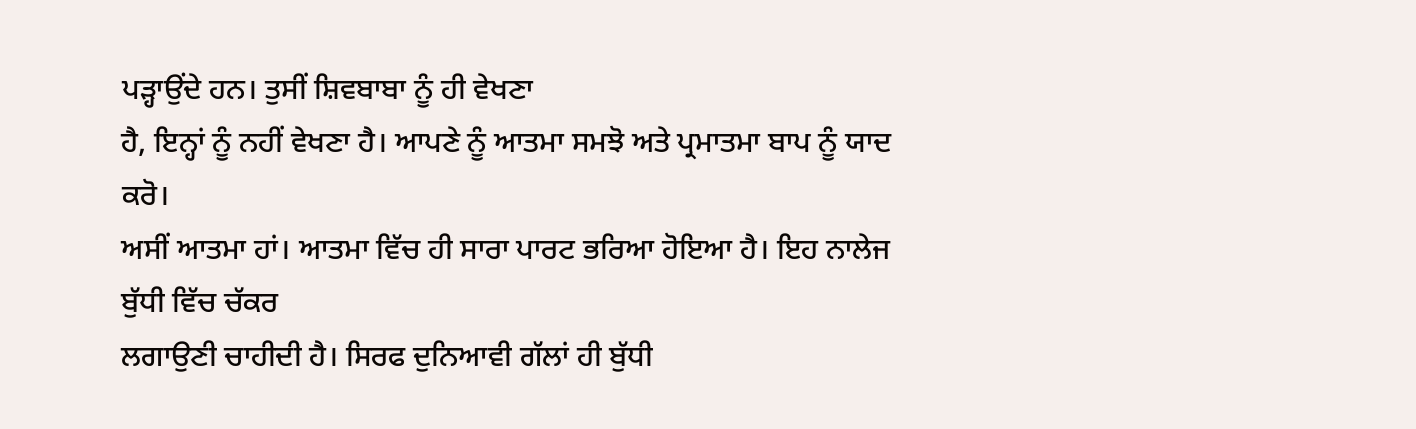ਪੜ੍ਹਾਉਂਦੇ ਹਨ। ਤੁਸੀਂ ਸ਼ਿਵਬਾਬਾ ਨੂੰ ਹੀ ਵੇਖਣਾ
ਹੈ, ਇਨ੍ਹਾਂ ਨੂੰ ਨਹੀਂ ਵੇਖਣਾ ਹੈ। ਆਪਣੇ ਨੂੰ ਆਤਮਾ ਸਮਝੋ ਅਤੇ ਪ੍ਰਮਾਤਮਾ ਬਾਪ ਨੂੰ ਯਾਦ ਕਰੋ।
ਅਸੀਂ ਆਤਮਾ ਹਾਂ। ਆਤਮਾ ਵਿੱਚ ਹੀ ਸਾਰਾ ਪਾਰਟ ਭਰਿਆ ਹੋਇਆ ਹੈ। ਇਹ ਨਾਲੇਜ ਬੁੱਧੀ ਵਿੱਚ ਚੱਕਰ
ਲਗਾਉਣੀ ਚਾਹੀਦੀ ਹੈ। ਸਿਰਫ ਦੁਨਿਆਵੀ ਗੱਲਾਂ ਹੀ ਬੁੱਧੀ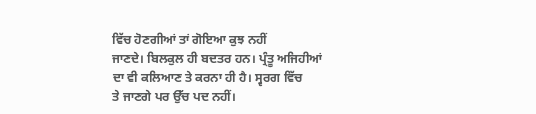ਵਿੱਚ ਹੋਣਗੀਆਂ ਤਾਂ ਗੋਇਆ ਕੁਝ ਨਹੀਂ
ਜਾਣਦੇ। ਬਿਲਕੁਲ ਹੀ ਬਦਤਰ ਹਨ। ਪ੍ਰੰਤੂ ਅਜਿਹੀਆਂ ਦਾ ਵੀ ਕਲਿਆਣ ਤੇ ਕਰਨਾ ਹੀ ਹੈ। ਸ੍ਵਰਗ ਵਿੱਚ
ਤੇ ਜਾਣਗੇ ਪਰ ਉੱਚ ਪਦ ਨਹੀਂ।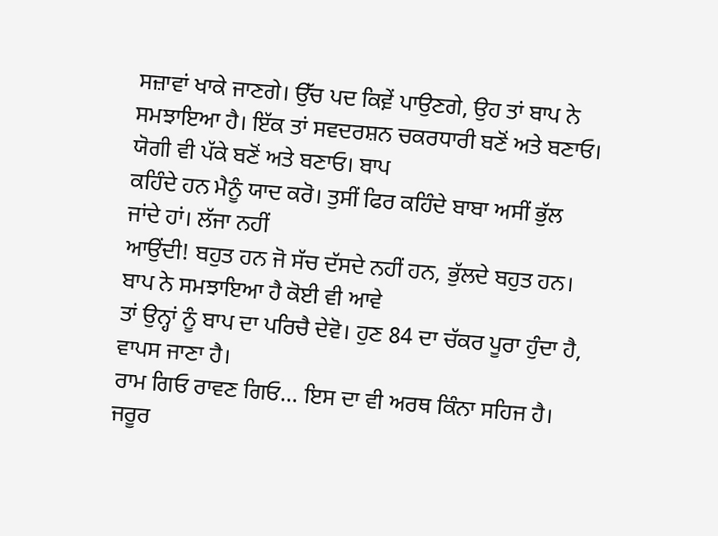ਸਜ਼ਾਵਾਂ ਖਾਕੇ ਜਾਣਗੇ। ਉੱਚ ਪਦ ਕਿਵ਼ੇਂ ਪਾਉਣਗੇ, ਉਹ ਤਾਂ ਬਾਪ ਨੇ
ਸਮਝਾਇਆ ਹੈ। ਇੱਕ ਤਾਂ ਸਵਦਰਸ਼ਨ ਚਕਰਧਾਰੀ ਬਣੋਂ ਅਤੇ ਬਣਾਓ। ਯੋਗੀ ਵੀ ਪੱਕੇ ਬਣੋਂ ਅਤੇ ਬਣਾਓ। ਬਾਪ
ਕਹਿੰਦੇ ਹਨ ਮੈਨੂੰ ਯਾਦ ਕਰੋ। ਤੁਸੀਂ ਫਿਰ ਕਹਿੰਦੇ ਬਾਬਾ ਅਸੀਂ ਭੁੱਲ ਜਾਂਦੇ ਹਾਂ। ਲੱਜਾ ਨਹੀਂ
ਆਉਂਦੀ! ਬਹੁਤ ਹਨ ਜੋ ਸੱਚ ਦੱਸਦੇ ਨਹੀਂ ਹਨ, ਭੁੱਲਦੇ ਬਹੁਤ ਹਨ। ਬਾਪ ਨੇ ਸਮਝਾਇਆ ਹੈ ਕੋਈ ਵੀ ਆਵੇ
ਤਾਂ ਉਨ੍ਹਾਂ ਨੂੰ ਬਾਪ ਦਾ ਪਰਿਚੈ ਦੇਵੋ। ਹੁਣ 84 ਦਾ ਚੱਕਰ ਪੂਰਾ ਹੁੰਦਾ ਹੈ, ਵਾਪਸ ਜਾਣਾ ਹੈ।
ਰਾਮ ਗਿਓ ਰਾਵਣ ਗਿਓ… ਇਸ ਦਾ ਵੀ ਅਰਥ ਕਿੰਨਾ ਸਹਿਜ ਹੈ। ਜਰੂਰ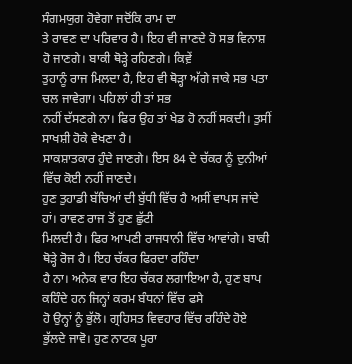ਸੰਗਮਯੁਗ ਹੋਵੇਗਾ ਜਦੋਂਕਿ ਰਾਮ ਦਾ
ਤੇ ਰਾਵਣ ਦਾ ਪਰਿਵਾਰ ਹੈ। ਇਹ ਵੀ ਜਾਣਦੇ ਹੋ ਸਭ ਵਿਨਾਸ਼ ਹੋ ਜਾਣਗੇ। ਬਾਕੀ ਥੋੜ੍ਹੇ ਰਹਿਣਗੇ। ਕਿਵ਼ੇਂ
ਤੁਹਾਨੂੰ ਰਾਜ ਮਿਲਦਾ ਹੈ, ਇਹ ਵੀ ਥੋੜ੍ਹਾ ਅੱਗੇ ਜਾਕੇ ਸਭ ਪਤਾ ਚਲ ਜਾਵੇਗਾ। ਪਹਿਲਾਂ ਹੀ ਤਾਂ ਸਭ
ਨਹੀਂ ਦੱਸਣਗੇ ਨਾ। ਫਿਰ ਉਹ ਤਾਂ ਖੇਡ ਹੋ ਨਹੀਂ ਸਕਦੀ। ਤੁਸੀਂ ਸਾਖਸ਼ੀ ਹੋਕੇ ਵੇਖਣਾ ਹੈ।
ਸਾਕਸ਼ਾਤਕਾਰ ਹੁੰਦੇ ਜਾਣਗੇ। ਇਸ 84 ਦੇ ਚੱਕਰ ਨੂੰ ਦੁਨੀਆਂ ਵਿੱਚ ਕੋਈ ਨਹੀਂ ਜਾਣਦੇ।
ਹੁਣ ਤੁਹਾਡੀ ਬੱਚਿਆਂ ਦੀ ਬੁੱਧੀ ਵਿੱਚ ਹੈ ਅਸੀਂ ਵਾਪਸ ਜਾਂਦੇ ਹਾਂ। ਰਾਵਣ ਰਾਜ ਤੋਂ ਹੁਣ ਛੁੱਟੀ
ਮਿਲਦੀ ਹੈ। ਫਿਰ ਆਪਣੀ ਰਾਜਧਾਨੀ ਵਿੱਚ ਆਵਾਂਗੇ। ਬਾਕੀ ਥੋੜ੍ਹੇ ਰੋਜ ਹੈ। ਇਹ ਚੱਕਰ ਫਿਰਦਾ ਰਹਿੰਦਾ
ਹੈ ਨਾ। ਅਨੇਕ ਵਾਰ ਇਹ ਚੱਕਰ ਲਗਾਇਆ ਹੈ, ਹੁਣ ਬਾਪ ਕਹਿੰਦੇ ਹਨ ਜਿਨ੍ਹਾਂ ਕਰਮ ਬੰਧਨਾਂ ਵਿੱਚ ਫਸੇ
ਹੋ ਉਨ੍ਹਾਂ ਨੂੰ ਭੁੱਲੋ। ਗ੍ਰਹਿਸਤ ਵਿਵਹਾਰ ਵਿੱਚ ਰਹਿੰਦੇ ਹੋਏ ਭੁੱਲਦੇ ਜਾਵੋ। ਹੁਣ ਨਾਟਕ ਪੂਰਾ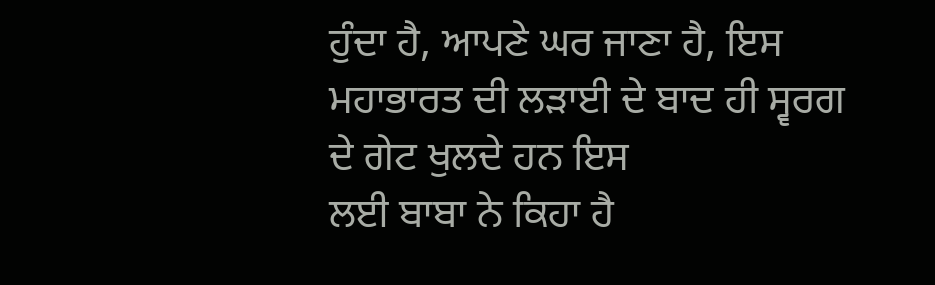ਹੁੰਦਾ ਹੈ, ਆਪਣੇ ਘਰ ਜਾਣਾ ਹੈ, ਇਸ ਮਹਾਭਾਰਤ ਦੀ ਲੜਾਈ ਦੇ ਬਾਦ ਹੀ ਸ੍ਵਰਗ ਦੇ ਗੇਟ ਖੁਲਦੇ ਹਨ ਇਸ
ਲਈ ਬਾਬਾ ਨੇ ਕਿਹਾ ਹੈ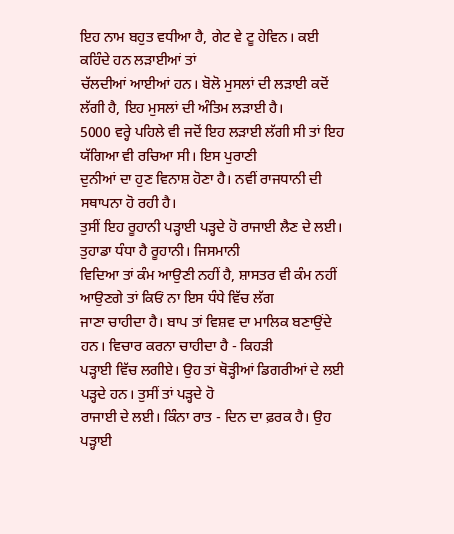ਇਹ ਨਾਮ ਬਹੁਤ ਵਧੀਆ ਹੈ, ਗੇਟ ਵੇ ਟੂ ਹੇਵਿਨ। ਕਈ ਕਹਿੰਦੇ ਹਨ ਲੜਾਈਆਂ ਤਾਂ
ਚੱਲਦੀਆਂ ਆਈਆਂ ਹਨ। ਬੋਲੋ ਮੁਸਲਾਂ ਦੀ ਲੜਾਈ ਕਦੋਂ ਲੱਗੀ ਹੈ, ਇਹ ਮੁਸਲਾਂ ਦੀ ਅੰਤਿਮ ਲੜਾਈ ਹੈ।
5000 ਵਰ੍ਹੇ ਪਹਿਲੇ ਵੀ ਜਦੋਂ ਇਹ ਲੜਾਈ ਲੱਗੀ ਸੀ ਤਾਂ ਇਹ ਯੱਗਿਆ ਵੀ ਰਚਿਆ ਸੀ। ਇਸ ਪੁਰਾਣੀ
ਦੁਨੀਆਂ ਦਾ ਹੁਣ ਵਿਨਾਸ਼ ਹੋਣਾ ਹੈ। ਨਵੀਂ ਰਾਜਧਾਨੀ ਦੀ ਸਥਾਪਨਾ ਹੋ ਰਹੀ ਹੈ।
ਤੁਸੀਂ ਇਹ ਰੂਹਾਨੀ ਪੜ੍ਹਾਈ ਪੜ੍ਹਦੇ ਹੋ ਰਾਜਾਈ ਲੈਣ ਦੇ ਲਈ। ਤੁਹਾਡਾ ਧੰਧਾ ਹੈ ਰੂਹਾਨੀ। ਜਿਸਮਾਨੀ
ਵਿਦਿਆ ਤਾਂ ਕੰਮ ਆਉਣੀ ਨਹੀਂ ਹੈ, ਸ਼ਾਸਤਰ ਵੀ ਕੰਮ ਨਹੀਂ ਆਉਣਗੇ ਤਾਂ ਕਿਓਂ ਨਾ ਇਸ ਧੰਧੇ ਵਿੱਚ ਲੱਗ
ਜਾਣਾ ਚਾਹੀਦਾ ਹੈ। ਬਾਪ ਤਾਂ ਵਿਸ਼ਵ ਦਾ ਮਾਲਿਕ ਬਣਾਉਂਦੇ ਹਨ। ਵਿਚਾਰ ਕਰਨਾ ਚਾਹੀਦਾ ਹੈ - ਕਿਹੜੀ
ਪੜ੍ਹਾਈ ਵਿੱਚ ਲਗੀਏ। ਉਹ ਤਾਂ ਥੋੜ੍ਹੀਆਂ ਡਿਗਰੀਆਂ ਦੇ ਲਈ ਪੜ੍ਹਦੇ ਹਨ। ਤੁਸੀਂ ਤਾਂ ਪੜ੍ਹਦੇ ਹੋ
ਰਾਜਾਈ ਦੇ ਲਈ। ਕਿੰਨਾ ਰਾਤ - ਦਿਨ ਦਾ ਫ਼ਰਕ ਹੈ। ਉਹ ਪੜ੍ਹਾਈ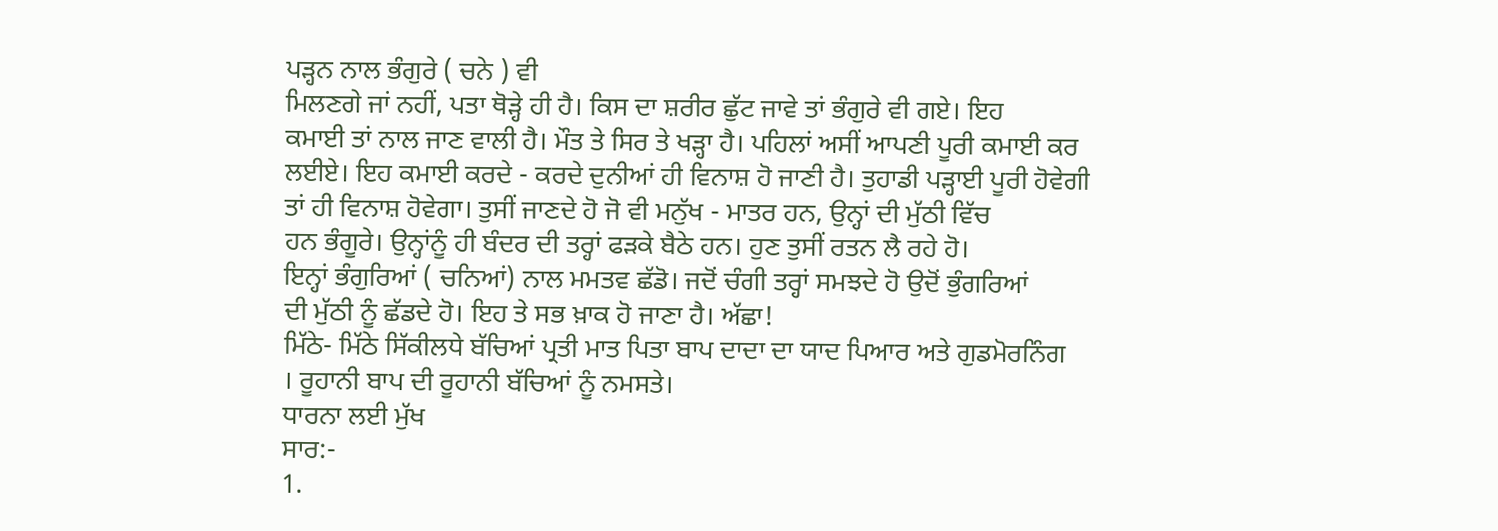ਪੜ੍ਹਨ ਨਾਲ ਭੰਗੁਰੇ ( ਚਨੇ ) ਵੀ
ਮਿਲਣਗੇ ਜਾਂ ਨਹੀਂ, ਪਤਾ ਥੋੜ੍ਹੇ ਹੀ ਹੈ। ਕਿਸ ਦਾ ਸ਼ਰੀਰ ਛੁੱਟ ਜਾਵੇ ਤਾਂ ਭੰਗੁਰੇ ਵੀ ਗਏ। ਇਹ
ਕਮਾਈ ਤਾਂ ਨਾਲ ਜਾਣ ਵਾਲੀ ਹੈ। ਮੌਤ ਤੇ ਸਿਰ ਤੇ ਖੜ੍ਹਾ ਹੈ। ਪਹਿਲਾਂ ਅਸੀਂ ਆਪਣੀ ਪੂਰੀ ਕਮਾਈ ਕਰ
ਲਈਏ। ਇਹ ਕਮਾਈ ਕਰਦੇ - ਕਰਦੇ ਦੁਨੀਆਂ ਹੀ ਵਿਨਾਸ਼ ਹੋ ਜਾਣੀ ਹੈ। ਤੁਹਾਡੀ ਪੜ੍ਹਾਈ ਪੂਰੀ ਹੋਵੇਗੀ
ਤਾਂ ਹੀ ਵਿਨਾਸ਼ ਹੋਵੇਗਾ। ਤੁਸੀਂ ਜਾਣਦੇ ਹੋ ਜੋ ਵੀ ਮਨੁੱਖ - ਮਾਤਰ ਹਨ, ਉਨ੍ਹਾਂ ਦੀ ਮੁੱਠੀ ਵਿੱਚ
ਹਨ ਭੰਗੂਰੇ। ਉਨ੍ਹਾਂਨੂੰ ਹੀ ਬੰਦਰ ਦੀ ਤਰ੍ਹਾਂ ਫੜਕੇ ਬੈਠੇ ਹਨ। ਹੁਣ ਤੁਸੀਂ ਰਤਨ ਲੈ ਰਹੇ ਹੋ।
ਇਨ੍ਹਾਂ ਭੰਗੁਰਿਆਂ ( ਚਨਿਆਂ) ਨਾਲ ਮਮਤਵ ਛੱਡੋ। ਜਦੋਂ ਚੰਗੀ ਤਰ੍ਹਾਂ ਸਮਝਦੇ ਹੋ ਉਦੋਂ ਭੁੰਗਰਿਆਂ
ਦੀ ਮੁੱਠੀ ਨੂੰ ਛੱਡਦੇ ਹੋ। ਇਹ ਤੇ ਸਭ ਖ਼ਾਕ ਹੋ ਜਾਣਾ ਹੈ। ਅੱਛਾ!
ਮਿੱਠੇ- ਮਿੱਠੇ ਸਿੱਕੀਲਧੇ ਬੱਚਿਆਂ ਪ੍ਰਤੀ ਮਾਤ ਪਿਤਾ ਬਾਪ ਦਾਦਾ ਦਾ ਯਾਦ ਪਿਆਰ ਅਤੇ ਗੁਡਮੋਰਨਿੰਗ
। ਰੂਹਾਨੀ ਬਾਪ ਦੀ ਰੂਹਾਨੀ ਬੱਚਿਆਂ ਨੂੰ ਨਮਸਤੇ।
ਧਾਰਨਾ ਲਈ ਮੁੱਖ
ਸਾਰ:-
1.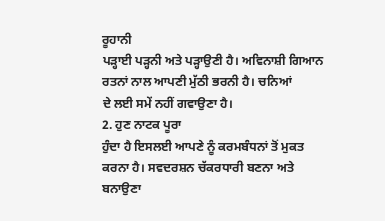ਰੂਹਾਨੀ
ਪੜ੍ਹਾਈ ਪੜ੍ਹਨੀ ਅਤੇ ਪੜ੍ਹਾਉਣੀ ਹੈ। ਅਵਿਨਾਸ਼ੀ ਗਿਆਨ ਰਤਨਾਂ ਨਾਲ ਆਪਣੀ ਮੁੱਠੀ ਭਰਨੀ ਹੈ। ਚਨਿਆਂ
ਦੇ ਲਈ ਸਮੇਂ ਨਹੀਂ ਗਵਾਉਣਾ ਹੈ।
2. ਹੁਣ ਨਾਟਕ ਪੂਰਾ
ਹੁੰਦਾ ਹੈ ਇਸਲਈ ਆਪਣੇ ਨੂੰ ਕਰਮਬੰਧਨਾਂ ਤੋਂ ਮੁਕਤ ਕਰਨਾ ਹੈ। ਸਵਦਰਸ਼ਨ ਚੱਕਰਧਾਰੀ ਬਣਨਾ ਅਤੇ
ਬਨਾਉਣਾ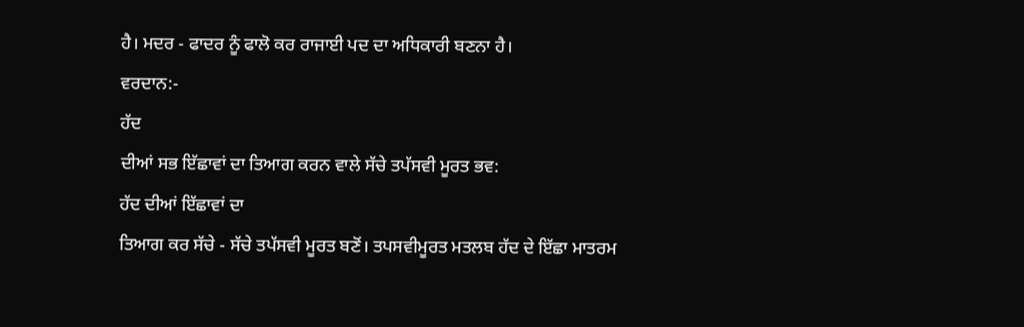ਹੈ। ਮਦਰ - ਫਾਦਰ ਨੂੰ ਫਾਲੋ ਕਰ ਰਾਜਾਈ ਪਦ ਦਾ ਅਧਿਕਾਰੀ ਬਣਨਾ ਹੈ।
ਵਰਦਾਨ:-
ਹੱਦ
ਦੀਆਂ ਸਭ ਇੱਛਾਵਾਂ ਦਾ ਤਿਆਗ ਕਰਨ ਵਾਲੇ ਸੱਚੇ ਤਪੱਸਵੀ ਮੂਰਤ ਭਵ:
ਹੱਦ ਦੀਆਂ ਇੱਛਾਵਾਂ ਦਾ
ਤਿਆਗ ਕਰ ਸੱਚੇ - ਸੱਚੇ ਤਪੱਸਵੀ ਮੂਰਤ ਬਣੋਂ। ਤਪਸਵੀਮੂਰਤ ਮਤਲਬ ਹੱਦ ਦੇ ਇੱਛਾ ਮਾਤਰਮ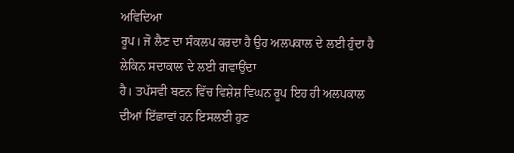ਅਵਿਦਿਆ
ਰੂਪ। ਜੋ ਲੈਣ ਦਾ ਸੰਕਲਪ ਕਰਦਾ ਹੈ ਉਹ ਅਲਪਕਾਲ ਦੇ ਲਈ ਹੁੰਦਾ ਹੈ ਲੇਕਿਨ ਸਦਾਕਾਲ ਦੇ ਲਈ ਗਵਾਉਂਦਾ
ਹੈ। ਤਪੱਸਵੀ ਬਣਨ ਵਿੱਚ ਵਿਸ਼ੇਸ਼ ਵਿਘਨ ਰੂਪ ਇਹ ਹੀ ਅਲਪਕਾਲ ਦੀਆਂ ਇੱਛਾਵਾਂ ਹਨ ਇਸਲਈ ਹੁਣ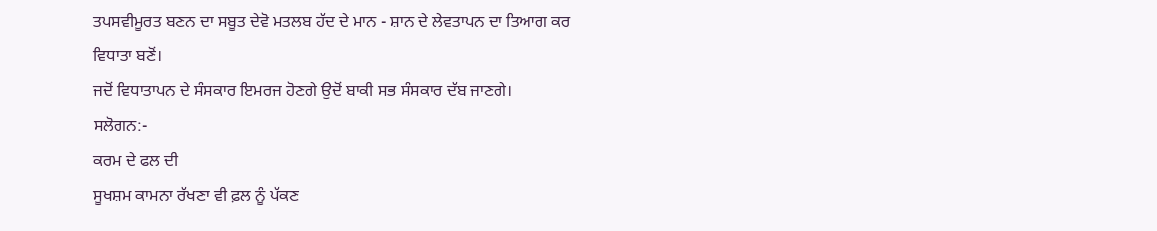ਤਪਸਵੀਮੂਰਤ ਬਣਨ ਦਾ ਸਬੂਤ ਦੇਵੋ ਮਤਲਬ ਹੱਦ ਦੇ ਮਾਨ - ਸ਼ਾਨ ਦੇ ਲੇਵਤਾਪਨ ਦਾ ਤਿਆਗ ਕਰ ਵਿਧਾਤਾ ਬਣੋਂ।
ਜਦੋਂ ਵਿਧਾਤਾਪਨ ਦੇ ਸੰਸਕਾਰ ਇਮਰਜ ਹੋਣਗੇ ਉਦੋਂ ਬਾਕੀ ਸਭ ਸੰਸਕਾਰ ਦੱਬ ਜਾਣਗੇ।
ਸਲੋਗਨ:-
ਕਰਮ ਦੇ ਫਲ ਦੀ
ਸੂਖਸ਼ਮ ਕਾਮਨਾ ਰੱਖਣਾ ਵੀ ਫ਼ਲ ਨੂੰ ਪੱਕਣ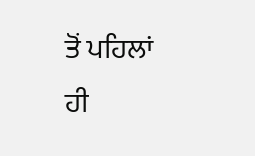ਤੋਂ ਪਹਿਲਾਂ ਹੀ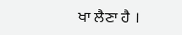ਖਾ ਲੈਣਾ ਹੈ ।